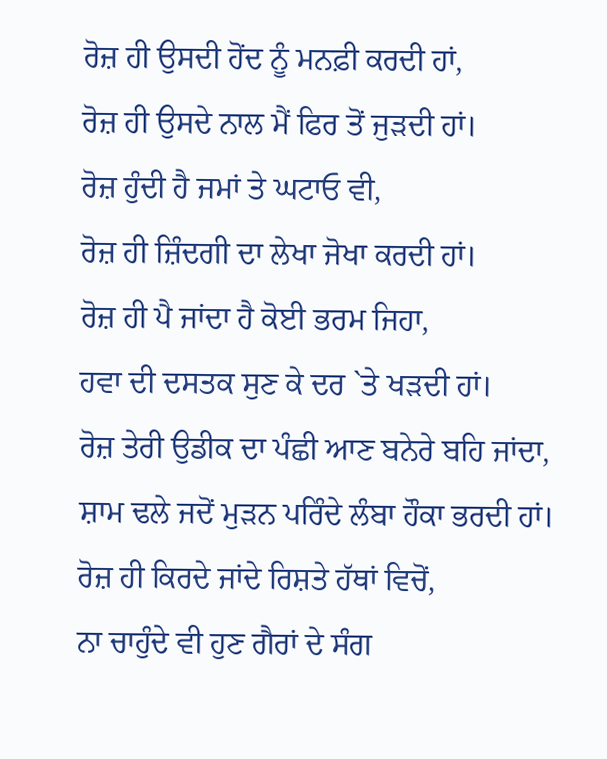ਰੋਜ਼ ਹੀ ਉਸਦੀ ਹੋਂਦ ਨੂੰ ਮਨਫ਼ੀ ਕਰਦੀ ਹਾਂ,
ਰੋਜ਼ ਹੀ ਉਸਦੇ ਨਾਲ ਮੈਂ ਫਿਰ ਤੋਂ ਜੁੜਦੀ ਹਾਂ।
ਰੋਜ਼ ਹੁੰਦੀ ਹੈ ਜਮਾਂ ਤੇ ਘਟਾਓ ਵੀ,
ਰੋਜ਼ ਹੀ ਜ਼ਿੰਦਗੀ ਦਾ ਲੇਖਾ ਜੋਖਾ ਕਰਦੀ ਹਾਂ।
ਰੋਜ਼ ਹੀ ਪੈ ਜਾਂਦਾ ਹੈ ਕੋਈ ਭਰਮ ਜਿਹਾ,
ਹਵਾ ਦੀ ਦਸਤਕ ਸੁਣ ਕੇ ਦਰ `ਤੇ ਖੜਦੀ ਹਾਂ।
ਰੋਜ਼ ਤੇਰੀ ਉਡੀਕ ਦਾ ਪੰਛੀ ਆਣ ਬਨੇਰੇ ਬਹਿ ਜਾਂਦਾ,
ਸ਼ਾਮ ਢਲੇ ਜਦੋਂ ਮੁੜਨ ਪਰਿੰਦੇ ਲੰਬਾ ਹੌਕਾ ਭਰਦੀ ਹਾਂ।
ਰੋਜ਼ ਹੀ ਕਿਰਦੇ ਜਾਂਦੇ ਰਿਸ਼ਤੇ ਹੱਥਾਂ ਵਿਚੋਂ,
ਨਾ ਚਾਹੁੰਦੇ ਵੀ ਹੁਣ ਗੈਰਾਂ ਦੇ ਸੰਗ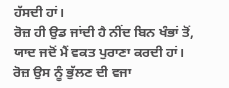ਹੱਸਦੀ ਹਾਂ।
ਰੋਜ਼ ਹੀ ਉਡ ਜਾਂਦੀ ਹੈ ਨੀਂਦ ਬਿਨ ਖੰਭਾਂ ਤੋਂ,
ਯਾਦ ਜਦੋਂ ਮੈਂ ਵਕਤ ਪੁਰਾਣਾ ਕਰਦੀ ਹਾਂ।
ਰੋਜ਼ ਉਸ ਨੂੰ ਭੁੱਲਣ ਦੀ ਵਜਾ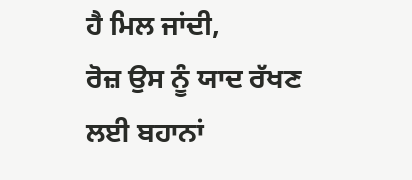ਹੈ ਮਿਲ ਜਾਂਦੀ,
ਰੋਜ਼ ਉਸ ਨੂੰ ਯਾਦ ਰੱਖਣ ਲਈ ਬਹਾਨਾਂ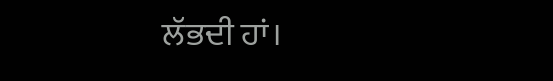ਲੱਭਦੀ ਹਾਂ।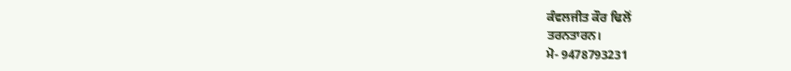ਕੰਵਲਜੀਤ ਕੌਰ ਢਿਲੋਂ
ਤਰਨਤਾਰਨ।
ਮੋ- 9478793231